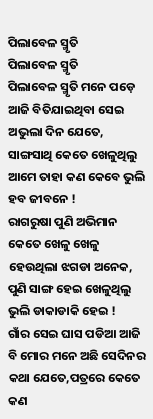ପିଲାବେଳ ସ୍ମୃତି
ପିଲାବେଳ ସ୍ମୃତି
ପିଲାବେଳ ସ୍ମୃତି ମନେ ପଡ଼େ ଆଜି ବିତିଯାଇଥିବା ସେଇ ଅଭୁଲା ଦିନ ଯେତେ, ସାଙ୍ଗସାଥି କେତେ ଖେଳୁଥିଲୁ ଆମେ ତାହା କଣ କେବେ ଭୁଲି ହବ ଜୀବନେ !
ରାଗରୁଷା ପୁଣି ଅଭିମାନ କେତେ ଖେଳୁ ଖେଳୁ ହେଉଥିଲା ଝଗଡା ଅନେକ, ପୁଣି ସାଙ୍ଗ ହେଇ ଖେଳୁଥିଲୁ ଭୁଲି ଡାକାଡାକି ହେଇ !
ଗାଁର ସେଇ ଘାସ ପଡିଆ ଆଜି ବି ମୋର ମନେ ଅଛି ସେଦିନର କଥା ଯେତେ,ପତ୍ରରେ କେତେ କଣ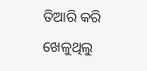ତିଆରି କରି ଖେଳୁଥିଲୁ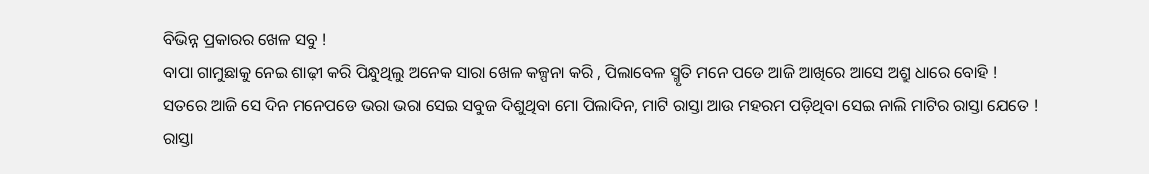ବିଭିନ୍ନ ପ୍ରକାରର ଖେଳ ସବୁ !
ବାପା ଗାମୁଛାକୁ ନେଇ ଶାଢ଼ୀ କରି ପିନ୍ଧୁଥିଲୁ ଅନେକ ସାରା ଖେଳ କଳ୍ପନା କରି , ପିଲାବେଳ ସ୍ମୃତି ମନେ ପଡେ ଆଜି ଆଖିରେ ଆସେ ଅଶ୍ରୁ ଧାରେ ବୋହି !
ସତରେ ଆଜି ସେ ଦିନ ମନେପଡେ ଭରା ଭରା ସେଇ ସବୁଜ ଦିଶୁଥିବା ମୋ ପିଲାଦିନ, ମାଟି ରାସ୍ତା ଆଉ ମହରମ ପଡ଼ିଥିବା ସେଇ ନାଲି ମାଟିର ରାସ୍ତା ଯେତେ !
ରାସ୍ତା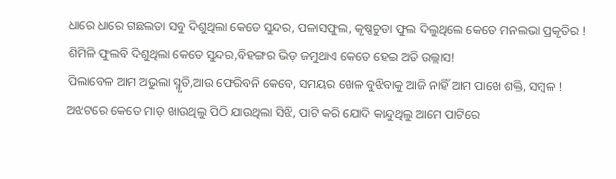ଧାରେ ଧାରେ ଗଛଲତା ସବୁ ଦିଶୁଥିଲା କେଡେ ସୁନ୍ଦର, ପଳାସଫୁଲ, କୃଷ୍ଣଚୁଡା ଫୁଲ ଦିଲୁଥିଲେ କେତେ ମନଲଭା ପ୍ରକୃତିର !
ଶିମିଳି ଫୁଲବି ଦିଶୁଥିଲା କେତେ ସୁନ୍ଦର,ବିହଙ୍ଗର ଭିଡ଼ ଜମୁଥାଏ କେତେ ହେଇ ଅତି ଉଲ୍ଲାସ!
ପିଲାବେଳ ଆମ ଅଭୁଲା ସ୍ମୃତି,ଆଉ ଫେରିବନି କେବେ, ସମୟର ଖେଳ ବୁଝିବାକୁ ଆଜି ନାହିଁ ଆମ ପାଖେ ଶକ୍ତି, ସମ୍ବଳ !
ଅଝଟରେ କେତେ ମାଡ଼ ଖାଉଥିଲୁ ପିଠି ଯାଉଥିଲା ସିଝି, ପାଟି କରି ଯୋଦି କାନ୍ଦୁଥିଲୁ ଆମେ ପାଟିରେ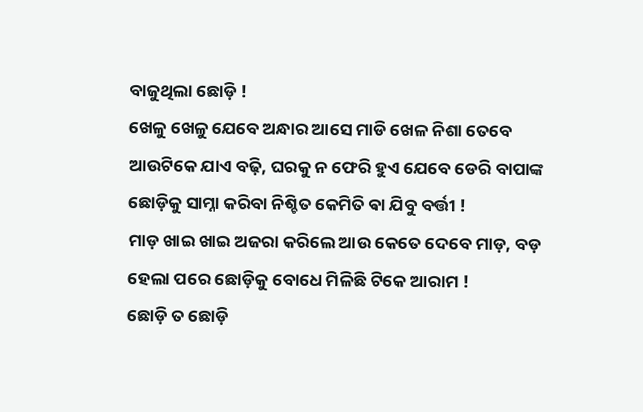ବାଜୁଥିଲା ଛୋଡ଼ି !
ଖେଳୁ ଖେଳୁ ଯେବେ ଅନ୍ଧାର ଆସେ ମାଡି ଖେଳ ନିଶା ତେବେ ଆଉଟିକେ ଯାଏ ବଢ଼ି, ଘରକୁ ନ ଫେରି ହୁଏ ଯେବେ ଡେରି ବାପାଙ୍କ ଛୋଡ଼ିକୁ ସାମ୍ନା କରିବା ନିଶ୍ଚିତ କେମିତି ଵା ଯିବୁ ବର୍ତ୍ତୀ !
ମାଡ଼ ଖାଇ ଖାଇ ଅଜରା କରିଲେ ଆଉ କେତେ ଦେବେ ମାଡ଼, ବଡ଼ ହେଲା ପରେ ଛୋଡ଼ିକୁ ବୋଧେ ମିଳିଛି ଟିକେ ଆରାମ !
ଛୋଡ଼ି ତ ଛୋଡ଼ି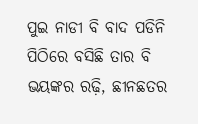ପୁଇ ନାଡୀ ବି ବାଦ ପଡିନି ପିଠିରେ ବସିଛି ତାର ବି ଭୟଙ୍କର ରଢ଼ି, ଛୀନଛତର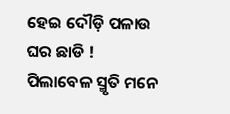ହେଇ ଦୌଡ଼ି ପଳାଉ ଘର ଛାଡି !
ପିଲାବେଳ ସ୍ମୃତି ମନେ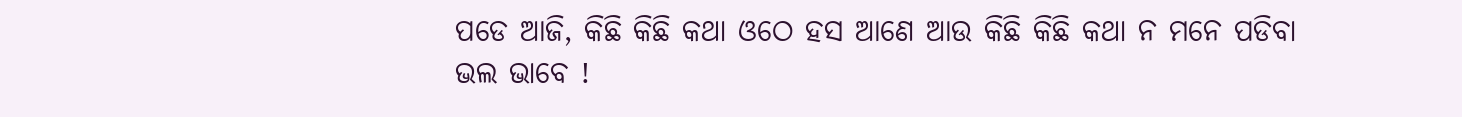ପଡେ ଆଜି, କିଛି କିଛି କଥା ଓଠେ ହସ ଆଣେ ଆଉ କିଛି କିଛି କଥା ନ ମନେ ପଡିବା ଭଲ ଭାବେ !